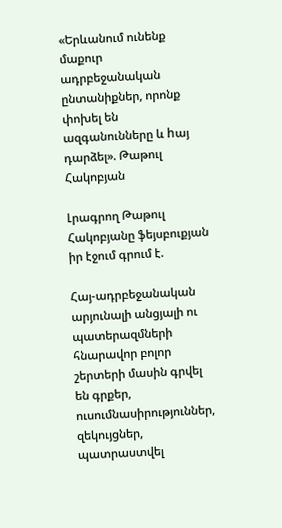«Երևանում ունենք մաքուր ադրբեջանական ընտանիքներ, որոնք փոխել են ազգանունները և hայ դարձել». Թաթուլ Հակոբյան

Լրագրող Թաթուլ Հակոբյանը ֆեյսբուքյան իր էջում գրում է.

Հայ-ադրբեջանական արյունալի անցյալի ու պատերազմների հնարավոր բոլոր շերտերի մասին գրվել են գրքեր, ուսումնասիրություններ, զեկույցներ, պատրաստվել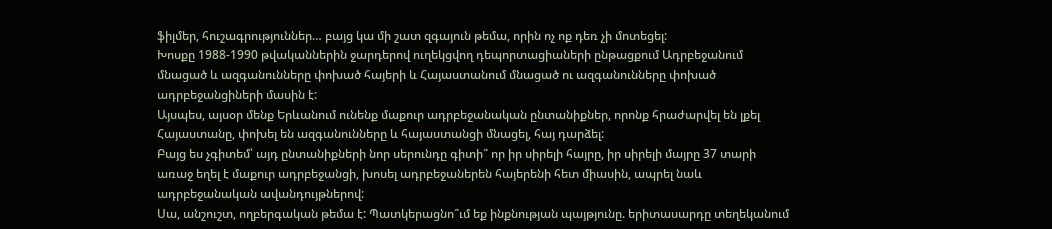ֆիլմեր, հուշագրություններ… բայց կա մի շատ զգայուն թեմա, որին ոչ ոք դեռ չի մոտեցել:
Խոսքը 1988-1990 թվականներին ջարդերով ուղեկցվող դեպորտացիաների ընթացքում Ադրբեջանում մնացած և ազգանունները փոխած հայերի և Հայաստանում մնացած ու ազգանունները փոխած ադրբեջանցիների մասին է:
Այսպես, այսօր մենք Երևանում ունենք մաքուր ադրբեջանական ընտանիքներ, որոնք հրաժարվել են լքել Հայաստանը, փոխել են ազգանունները և հայաստանցի մնացել, հայ դարձել:
Բայց ես չգիտեմ՝ այդ ընտանիքների նոր սերունդը գիտի՞ որ իր սիրելի հայրը, իր սիրելի մայրը 37 տարի առաջ եղել է մաքուր ադրբեջանցի, խոսել ադրբեջաներեն հայերենի հետ միասին, ապրել նաև ադրբեջանական ավանդույթներով:
Սա, անշուշտ, ողբերգական թեմա է: Պատկերացնո՞ւմ եք ինքնության պայթյունը. երիտասարդը տեղեկանում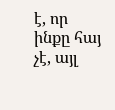է, որ ինքը հայ չէ, այլ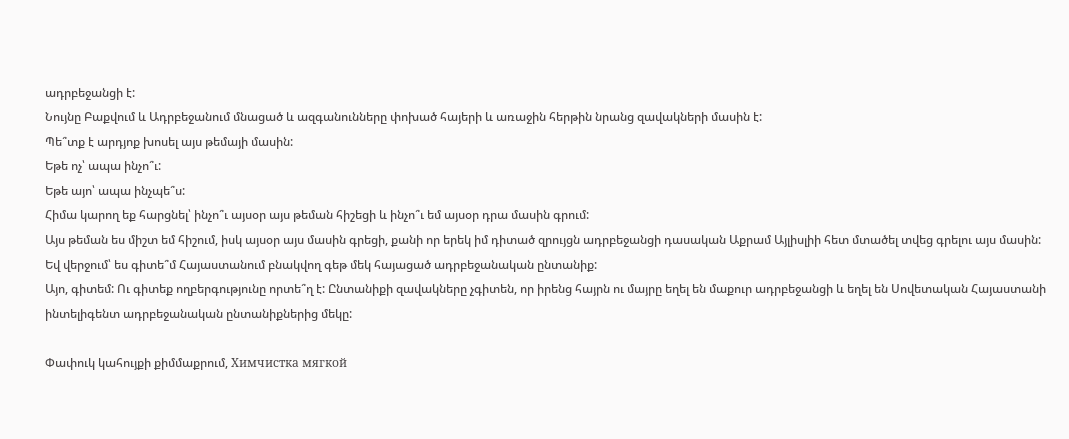ադրբեջանցի է:
Նույնը Բաքվում և Ադրբեջանում մնացած և ազգանունները փոխած հայերի և առաջին հերթին նրանց զավակների մասին է:
Պե՞տք է արդյոք խոսել այս թեմայի մասին:
Եթե ոչ՝ ապա ինչո՞ւ:
Եթե այո՝ ապա ինչպե՞ս:
Հիմա կարող եք հարցնել՝ ինչո՞ւ այսօր այս թեման հիշեցի և ինչո՞ւ եմ այսօր դրա մասին գրում:
Այս թեման ես միշտ եմ հիշում, իսկ այսօր այս մասին գրեցի, քանի որ երեկ իմ դիտած զրույցն ադրբեջանցի դասական Աքրամ Այլիսլիի հետ մտածել տվեց գրելու այս մասին:
Եվ վերջում՝ ես գիտե՞մ Հայաստանում բնակվող գեթ մեկ հայացած ադրբեջանական ընտանիք:
Այո, գիտեմ: Ու գիտեք ողբերգությունը որտե՞ղ է: Ընտանիքի զավակները չգիտեն, որ իրենց հայրն ու մայրը եղել են մաքուր ադրբեջանցի և եղել են Սովետական Հայաստանի ինտելիգենտ ադրբեջանական ընտանիքներից մեկը:

Փափուկ կահույքի քիմմաքրում, Химчистка мягкой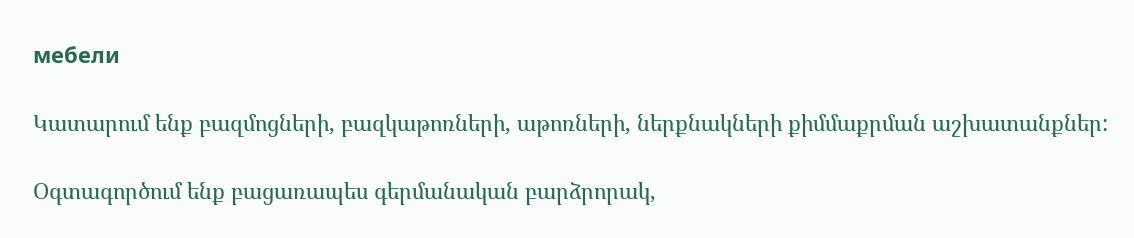мебели

Կատարում ենք բազմոցների, բազկաթոռների, աթոռների, ներքնակների քիմմաքրման աշխատանքներ:

Օգտագործում ենք բացառապես գերմանական բարձրորակ,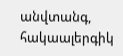անվտանգ, հակաալերգիկ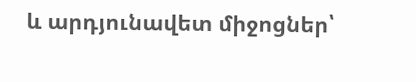և արդյունավետ միջոցներ՝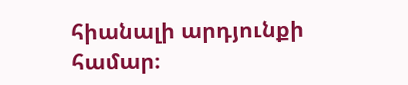հիանալի արդյունքի համար։